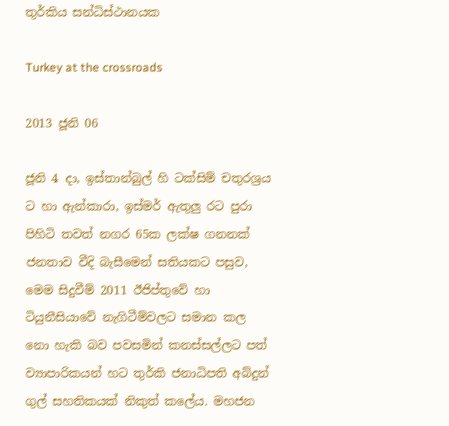තුර්කිය සන්ධිස්ථානයක

Turkey at the crossroads

2013 ජූනි 06

ජූනි 4 දා, ඉස්තාන්බුල් හි ටක්සිම් චතුරශ්‍රය ට හා ඇන්කාරා, ඉස්මර් ඇතුලු රට පුරා පිහිටි තවත් නගර 65ක ලක්ෂ ගනනක් ජනතාව වීදි බැසීමෙන් සතියකට පසුව, මෙම සිදුවීම් 2011 ඊජිප්තුවේ හා ටියුනීසියාවේ නැගිටීම්වලට සමාන කල නො හැකි බව පවසමින් කනස්සල්ලට පත් ව්‍යාපාරිකයන් හට තුර්කි ජනාධිපති අබ්දුන් ගුල් සහතිකයක් නිකුත් කලේය. මහජන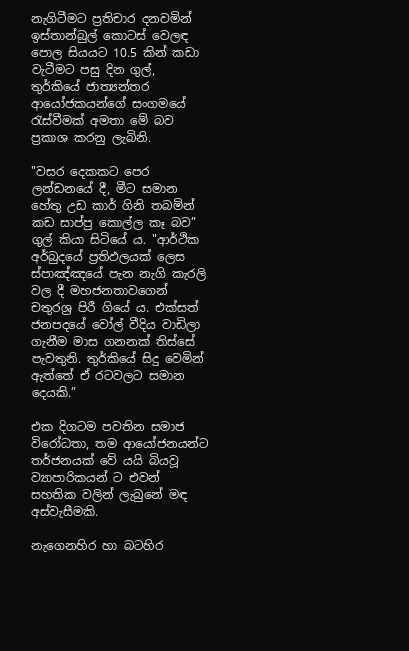නැගිටීමට ප්‍රතිචාර දනවමින් ඉස්තාන්බුල් කොටස් වෙලඳ පොල සියයට 10.5 කින් කඩා වැටීමට පසු දින ගුල්, තුර්කියේ ජාත්‍යන්තර ආයෝජකයන්ගේ සංගමයේ රැස්වීමක් අමතා මේ බව ප්‍රකාශ කරනු ලැබිනි.

"වසර දෙකකට පෙර ලන්ඩනයේ දී, මීට සමාන හේතු උඩ කාර් ගිනි තබමින් කඩ සාප්පු කොල්ල කෑ බව” ගුල් කියා සිටියේ ය. "ආර්ථික අර්බුදයේ ප්‍රතිඵලයක් ලෙස ස්පාඤ්ඤයේ පැන නැගි කැරලි වල දී මහජනතාවගෙන් චතුරශ්‍ර පිරී ගියේ ය. එක්සත් ජනපදයේ වෝල් වීදිය වාඩිලා ගැනීම මාස ගනනක් තිස්සේ පැවතුනි. තුර්කියේ සිදු වෙමින් ඇත්තේ ඒ රටවලට සමාන දෙයකි.”

එක දිගටම පවතින සමාජ විරෝධතා, තම ආයෝජනයන්ට තර්ජනයක් වේ යයි බියවූ ව්‍යාපාරිකයන් ට එවන් සහතික වලින් ලැබුනේ මඳ අස්වැසීමකි.

නැගෙනහිර හා බටහිර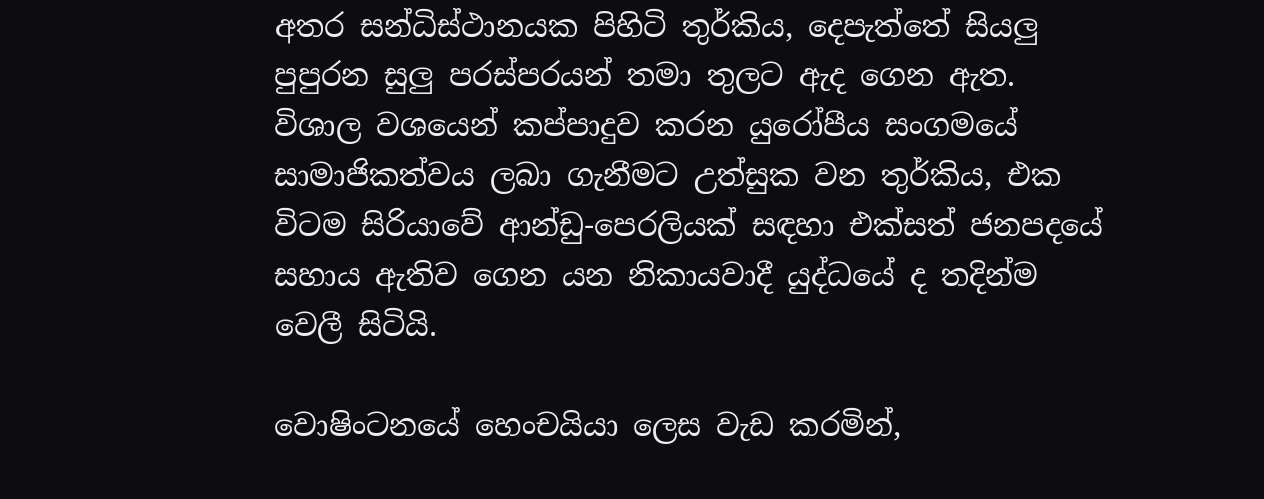අතර සන්ධිස්ථානයක පිහිටි තුර්කිය, දෙපැත්තේ සියලු පුපුරන සුලු පරස්පරයන් තමා තුලට ඇද ගෙන ඇත. විශාල වශයෙන් කප්පාදුව කරන යුරෝපීය සංගමයේ සාමාජිකත්වය ලබා ගැනීමට උත්සුක වන තුර්කිය, එක විටම සිරියාවේ ආන්ඩු-පෙරලියක් සඳහා එක්සත් ජනපදයේ සහාය ඇතිව ගෙන යන නිකායවාදී යුද්ධයේ ද තදින්ම වෙලී සිටියි.

වොෂිංටනයේ හෙංචයියා ලෙස වැඩ කරමින්,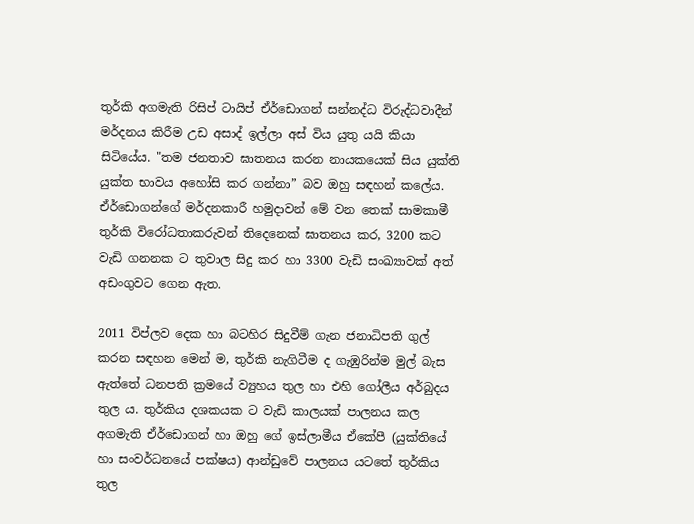තුර්කි අගමැති රිසිප් ටායිප් ඒර්ඩොගන් සන්නද්ධ විරුද්ධවාදීන් මර්දනය කිරීම උඩ අසාද් ඉල්ලා අස් විය යුතු යයි කියා සිටියේය. "තම ජනතාව ඝාතනය කරන නායකයෙක් සිය යුක්ති යුක්ත භාවය අහෝසි කර ගන්නා” බව ඔහු සඳහන් කලේය. ඒර්ඩොගන්ගේ මර්දනකාරී හමුදාවන් මේ වන තෙක් සාමකාමී තුර්කි විරෝධතාකරුවන් තිදෙනෙක් ඝාතනය කර, 3200 කට වැඩි ගනනක ට තුවාල සිදු කර හා 3300 වැඩි සංඛ්‍යාවක් අත් අඩංගුවට ගෙන ඇත.

2011 විප්ලව දෙක හා බටහිර සිදුවීම් ගැන ජනාධිපති ගුල් කරන සඳහන මෙන් ම, තුර්කි නැගිටීම ද ගැඹුරින්ම මුල් බැස ඇත්තේ ධනපති ක්‍රමයේ ව්‍යුහය තුල හා එහි ගෝලීය අර්බුදය තුල ය. තුර්කිය දශකයක ට වැඩි කාලයක් පාලනය කල අගමැති ඒර්ඩොගන් හා ඔහු ගේ ඉස්ලාමීය ඒකේපී (යුක්තියේ හා සංවර්ධනයේ පක්ෂය) ආන්ඩුවේ පාලනය යටතේ තුර්කිය තුල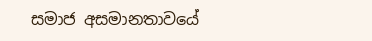සමාජ අසමානතාවයේ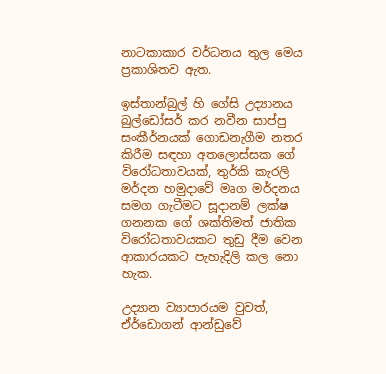නාටකාකාර වර්ධනය තුල මෙය ප්‍රකාශිතව ඇත.

ඉස්තාන්බුල් හි ගේසි උද්‍යානය බුල්ඩෝසර් කර නවීන සාප්පු සංකීර්නයක් ගොඩනැගීම නතර කිරීම සඳහා අතලොස්සක ගේ විරෝධතාවයක්, තුර්කි කැරලි මර්දන හමුදාවේ මෘග මර්දනය සමග ගැටීමට සූදානම් ලක්ෂ ගනනක ගේ ශක්තිමත් ජාතික විරෝධතාවයකට තුඩු දීම වෙන ආකාරයකට පැහැදිලි කල නො හැක.

උද්‍යාන ව්‍යාපාරයම වුවත්, ඒර්ඩොගන් ආන්ඩුවේ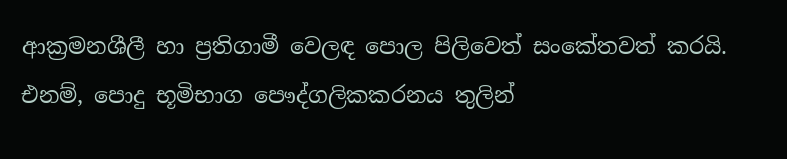ආක්‍රමනශීලී හා ප්‍රතිගාමී වෙලඳ පොල පිලිවෙත් සංකේතවත් කරයි. එනම්, පොදු භූමිභාග පෞද්ගලිකකරනය තුලින්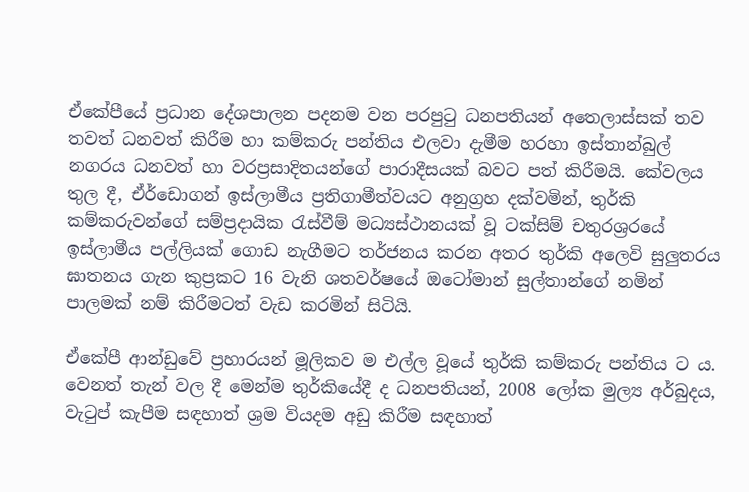ඒකේපීයේ ප්‍රධාන දේශපාලන පදනම වන පරපුටු ධනපතියන් අතෙලාස්සක් තව තවත් ධනවත් කිරීම හා කම්කරු පන්තිය එලවා දැමීම හරහා ඉස්තාන්බුල් නගරය ධනවත් හා වරප්‍රසාදිතයන්ගේ පාරාදීසයක් බවට පත් කිරීමයි. කේවලය තුල දී, ඒර්ඩොගන් ඉස්ලාමීය ප්‍රතිගාමීත්වයට අනුග්‍රහ දක්වමින්, තුර්කි කම්කරුවන්ගේ සම්ප්‍රදායික රැස්වීම් මධ්‍යස්ථානයක් වූ ටක්සිම් චතුරශ්‍රරයේ ඉස්ලාමීය පල්ලියක් ගොඩ නැගීමට තර්ජනය කරන අතර තුර්කි අලෙවි සුලුතරය ඝාතනය ගැන කුප්‍රකට 16 වැනි ශතවර්ෂයේ ඔටෝමාන් සුල්තාන්ගේ නමින් පාලමක් නම් කිරීමටත් වැඩ කරමින් සිටියි.

ඒකේපී ආන්ඩුවේ ප්‍රහාරයන් මූලිකව ම එල්ල වූයේ තුර්කි කම්කරු පන්තිය ට ය. වෙනත් තැන් වල දී මෙන්ම තුර්කියේදී ද ධනපතියන්, 2008 ලෝක මුල්‍ය අර්බුදය, වැටුප් කැපීම සඳහාත් ශ්‍රම වියදම අඩු කිරීම සඳහාත්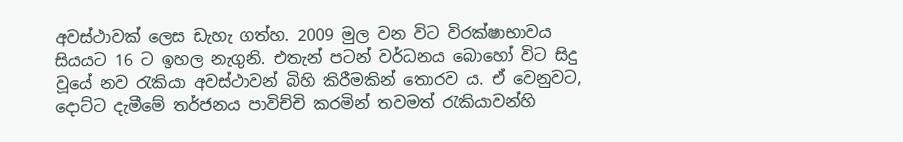අවස්ථාවක් ලෙස ඩැහැ ගත්හ. 2009 මුල වන විට විරක්ෂාභාවය සියයට 16 ට ඉහල නැගුනි. එතැන් පටන් වර්ධනය බොහෝ විට සිදු වූයේ නව රැකියා අවස්ථාවන් බිහි කිරීමකින් තොරව ය. ඒ වෙනුවට, දොට්ට දැමීමේ තර්ජනය පාවිච්චි කරමින් තවමත් රැකියාවන්හි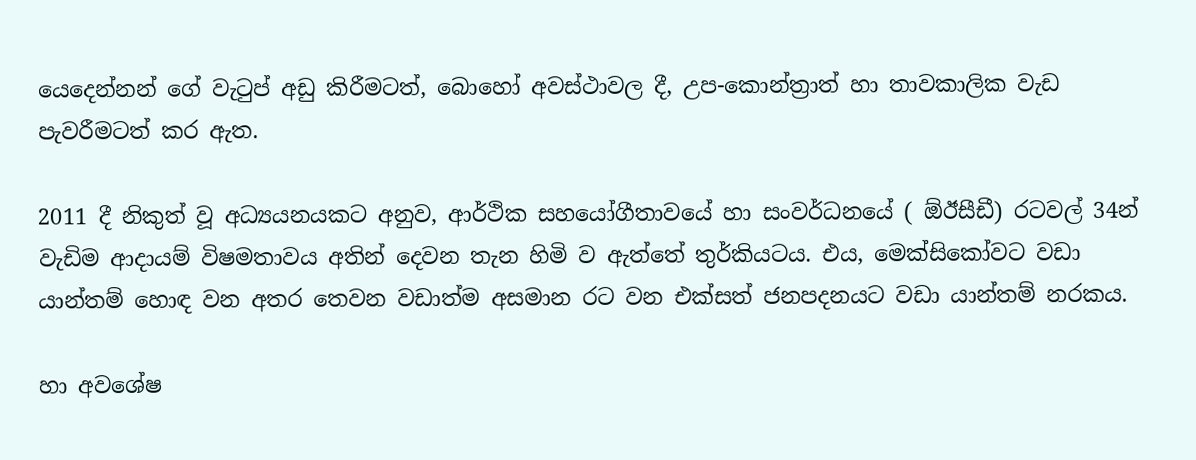යෙදෙන්නන් ගේ වැටුප් අඩු කිරීමටත්, බොහෝ අවස්ථාවල දී, උප-කොන්ත්‍රාත් හා තාවකාලික වැඩ පැවරීමටත් කර ඇත.

2011 දී නිකුත් වූ අධ්‍යයනයකට අනුව, ආර්ථික සහයෝගීතාවයේ හා සංවර්ධනයේ ( ඕඊසීඩී) රටවල් 34න් වැඩිම ආදායම් විෂමතාවය අතින් දෙවන තැන හිමි ව ඇත්තේ තුර්කියටය. එය, මෙක්සිකෝවට වඩා යාන්තම් හොඳ වන අතර තෙවන වඩාත්ම අසමාන රට වන එක්සත් ජනපදනයට වඩා යාන්තම් නරකය.

හා අවශේෂ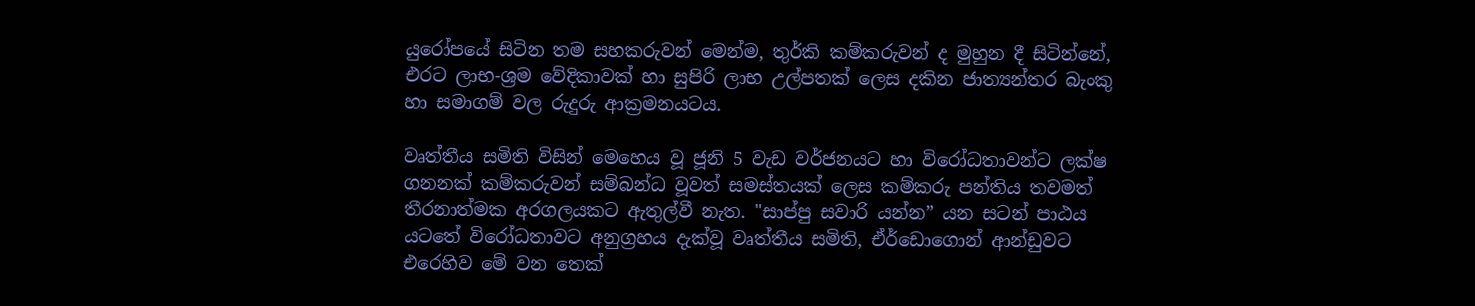යුරෝපයේ සිටින තම සහකරුවන් මෙන්ම, තුර්කි කම්කරුවන් ද මුහුන දී සිටින්නේ, එරට ලාභ-ශ්‍රම වේදිකාවක් හා සුපිරි ලාභ උල්පතක් ලෙස දකින ජාත්‍යන්තර බැංකු හා සමාගම් වල රුදුරු ආක්‍රමනයටය.

වෘත්තීය සමිති විසින් මෙහෙය වූ ජූනි 5 වැඩ වර්ජනයට හා විරෝධතාවන්ට ලක්ෂ ගනනක් කම්කරුවන් සම්බන්ධ වූවත් සමස්තයක් ලෙස කම්කරු පන්තිය තවමත් තීරනාත්මක අරගලයකට ඇතුල්වී නැත. "සාප්පු සවාරි යන්න” යන සටන් පාඨය යටතේ විරෝධතාවට අනුග්‍රහය දැක්වූ වෘත්තීය සමිති, ඒර්ඩොගොන් ආන්ඩුවට එරෙහිව මේ වන තෙක්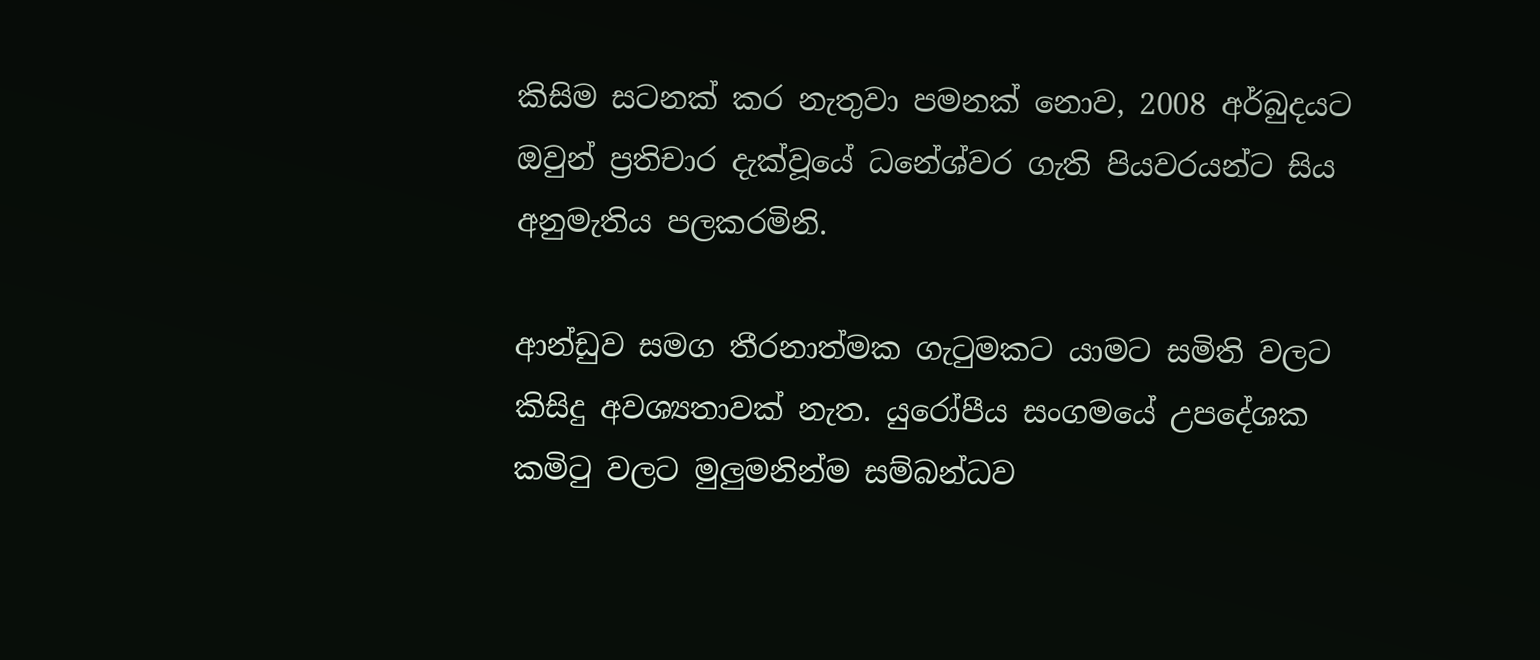කිසිම සටනක් කර නැතුවා පමනක් නොව, 2008 අර්බුදයට ඔවුන් ප්‍රතිචාර දැක්වූයේ ධනේශ්වර ගැති පියවරයන්ට සිය අනුමැතිය පලකරමිනි.

ආන්ඩුව සමග තීරනාත්මක ගැටුමකට යාමට සමිති වලට කිසිදු අවශ්‍යතාවක් නැත. යුරෝපීය සංගමයේ උපදේශක කමිටු වලට මුලුමනින්ම සම්බන්ධව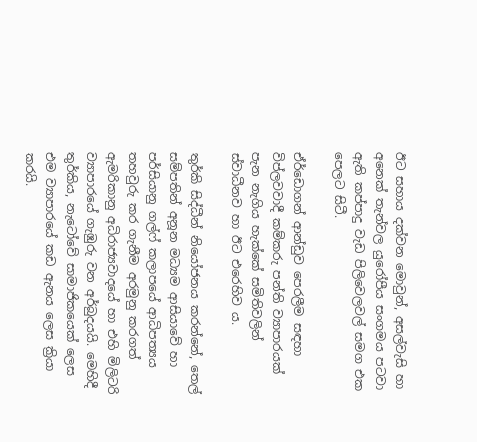ඊට සහාය දක්වන මොවුන්, අසල්වැසි හා අනෙක් තැන්වල යුරෝපීය සංගමය පටවා ඇති කප්පාදු වැඩ පිලිවෙලවල් සමග එක පෙලට සිටී.

ඒර්ඩොගන් ආන්ඩුව පෙරලීම සඳහා විප්ලවවාදී කම්කරු පන්ති ව්‍යාපාරයක් පැන නැගිය හැක්කේ සමිතිවලින් ස්වාධීනව හා ඊට එරෙහිව ය.

තුර්කි සිද්ධීන් නියෝජනය කරන්නේ, තෙල් සම්පතින් අනූන මධ්‍යම ආසියාවේ හා පර්සියානු ගල්ෆ් කලාපයේ ආධිපත්‍යය තහවුරු කර ගැනීම අරමුනු කරගත් ඇමරිකානු අධිරාජ්‍යවාදයේ හා එහි මිලිටරි ව්‍යාපාරයේ ගැඹුරු වන අර්බුදයයි. මෙහිදී තුර්කිය, නැටෝවේ සාමාජිකයෙක් ලෙස එම ව්‍යාපාරයේ කඩ ඇනය ලෙස ක්‍රියා කරයි.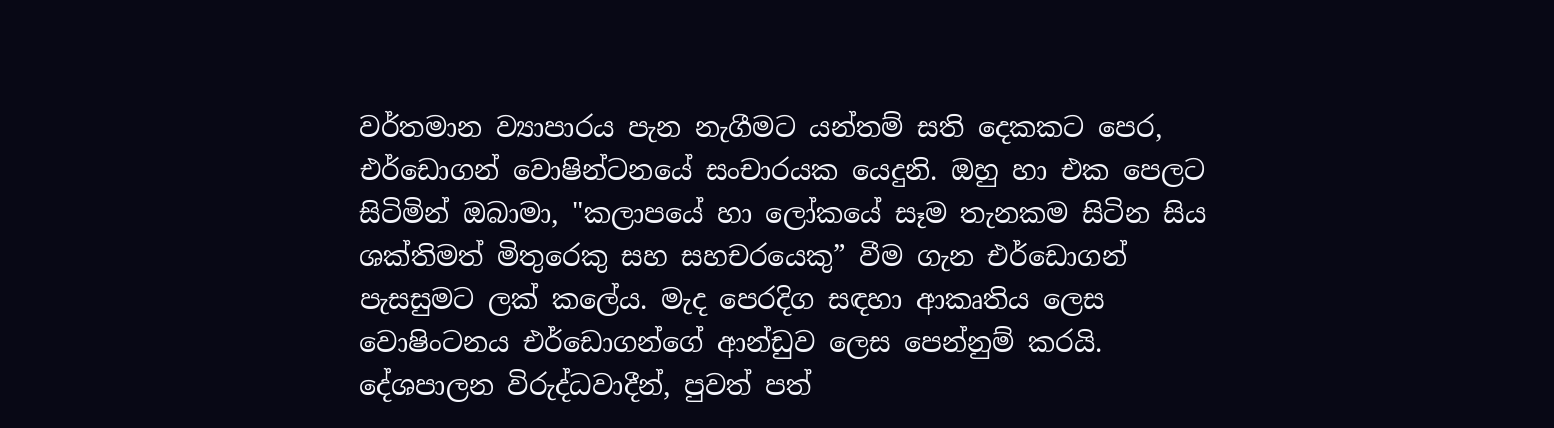වර්තමාන ව්‍යාපාරය පැන නැගීමට යන්තම් සති දෙකකට පෙර, එර්ඩොගන් වොෂින්ටනයේ සංචාරයක යෙදුනි. ඔහු හා එක පෙලට සිටිමින් ඔබාමා, "කලාපයේ හා ලෝකයේ සෑම තැනකම සිටින සිය ශක්තිමත් මිතුරෙකු සහ සහචරයෙකු” වීම ගැන එර්ඩොගන් පැසසුමට ලක් කලේය. මැද පෙරදිග සඳහා ආකෘතිය ලෙස වොෂිංටනය එර්ඩොගන්ගේ ආන්ඩුව ලෙස පෙන්නුම් කරයි. දේශපාලන විරුද්ධවාදීන්, පුවත් පත්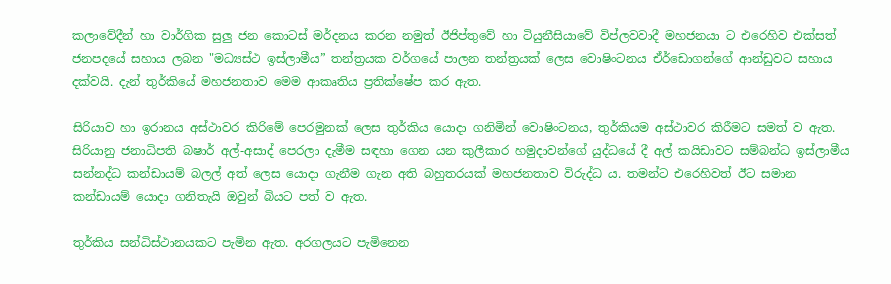කලාවේදීන් හා වාර්ගික සුලු ජන කොටස් මර්දනය කරන නමුත් ඊජිප්තුවේ හා ටියුනීසියාවේ විප්ලවවාදී මහජනයා ට එරෙහිව එක්සත් ජනපදයේ සහාය ලබන "මධ්‍යස්ථ ඉස්ලාමීය” තන්ත්‍රයක වර්ගයේ පාලන තන්ත්‍රයක් ලෙස වොෂිංටනය ඒර්ඩොගන්ගේ ආන්ඩුවට සහාය දක්වයි. දැන් තුර්කියේ මහජනතාව මෙම ආකෘතිය ප්‍රතික්ෂේප කර ඇත.

සිරියාව හා ඉරානය අස්ථාවර කිරිමේ පෙරමුනක් ලෙස තුර්කිය යොදා ගනිමින් වොෂිංටනය, තුර්කියම අස්ථාවර කිරීමට සමත් ව ඇත. සිරියානු ජනාධිපති බෂාර් අල්-අසාද් පෙරලා දැමීම සඳහා ගෙන යන කුලීකාර හමුදාවන්ගේ යුද්ධයේ දී අල් කයිඩාවට සම්බන්ධ ඉස්ලාමීය සන්නද්ධ කන්ඩායම් බලල් අත් ලෙස යොදා ගැනීම ගැන අති බහුතරයක් මහජනතාව විරුද්ධ ය. තමන්ට එරෙහිවත් ඊට සමාන කන්ඩායම් යොදා ගනිතැයි ඔවුන් බියට පත් ව ඇත.

තුර්කිය සන්ධිස්ථානයකට පැමින ඇත. අරගලයට පැමිනෙන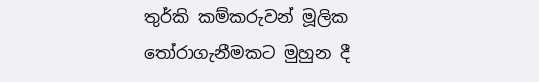තුර්කි කම්කරුවන් මූලික තෝරාගැනීමකට මුහුන දී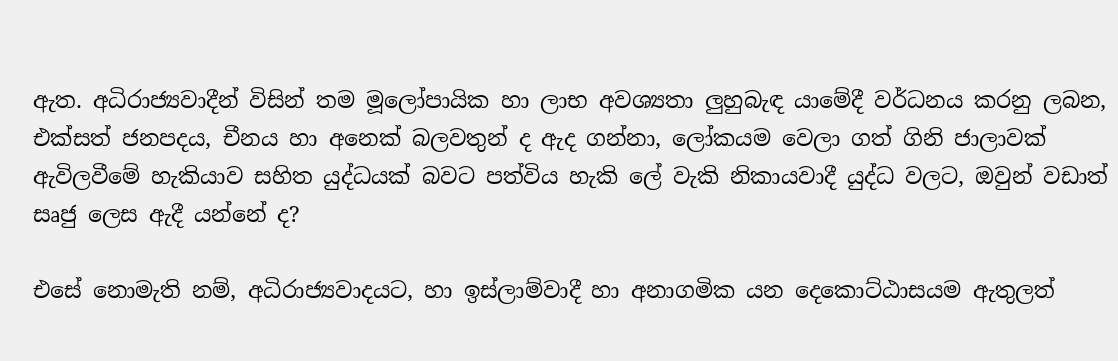ඇත. අධිරාජ්‍යවාදීන් විසින් තම මූලෝපායික හා ලාභ අවශ්‍යතා ලුහුබැඳ යාමේදී වර්ධනය කරනු ලබන, එක්සත් ජනපදය, චීනය හා අනෙක් බලවතුන් ද ඇද ගන්නා, ලෝකයම වෙලා ගත් ගිනි ජාලාවක් ඇවිලවීමේ හැකියාව සහිත යුද්ධයක් බවට පත්විය හැකි ලේ වැකි නිකායවාදී යුද්ධ වලට, ඔවුන් වඩාත් සෘජු ලෙස ඇදී යන්නේ ද?

එසේ නොමැති නම්, අධිරාජ්‍යවාදයට, හා ඉස්ලාම්වාදී හා අනාගමික යන දෙකොට්ඨාසයම ඇතුලත්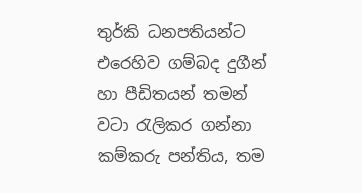තුර්කි ධනපතියන්ට එරෙහිව ගම්බද දුගීන් හා පීඩිතයන් තමන් වටා රැලිකර ගන්නා කම්කරු පන්තිය, තම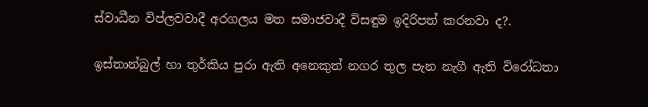ස්වාධීන විප්ලවවාදී අරගලය මත සමාජවාදී විසඳුම ඉදිරිපත් කරනවා ද?.

ඉස්තාන්බුල් හා තුර්කිය පුරා ඇති අනෙකුත් නගර තුල පැන නැගී ඇති විරෝධතා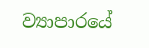ව්‍යාපාරයේ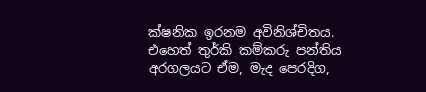ක්ෂනික ඉරනම අවිනිශ්චිතය. එහෙත් තුර්කි කම්කරු පන්තිය අරගලයට ඒම, මැද පෙරදිග,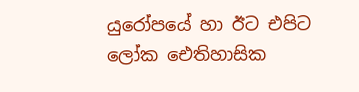යුරෝපයේ හා ඊට එපිට ලෝක ඓතිහාසික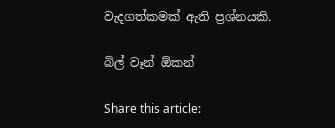වැදගත්කමක් ඇති ප්‍රශ්නයකි.

බිල් වෑන් ඕකන්

Share this article: